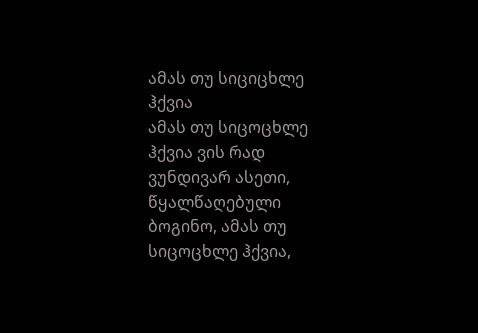ამას თუ სიციცხლე ჰქვია
ამას თუ სიცოცხლე ჰქვია ვის რად ვუნდივარ ასეთი, წყალწაღებული ბოგინო, ამას თუ სიცოცხლე ჰქვია,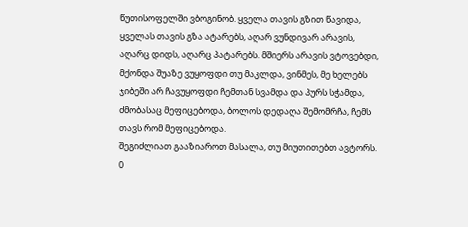წუთისოფელში ვბოგინობ. ყველა თავის გზით წავიდა, ყველას თავის გზა ატარებს, აღარ ვუნდივარ არავის, აღარც დიდს, აღარც პატარებს. მშიერს არავის ვტოვებდი, მქონდა შუაზე ვუყოფდი თუ მაკლდა, ვინმეს, მე ხელებს ჯიბეში არ ჩავუყოფდი ჩემთან სვამდა და პურს სჭამდა, ძმობასაც მეფიცებოდა, ბოლოს დედაღა შემომრჩა, ჩემს თავს რომ მეფიცებოდა.
შეგიძლიათ გააზიაროთ მასალა, თუ მიუთითებთ ავტორს.
0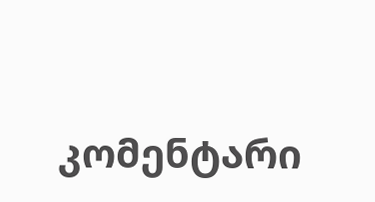კომენტარი